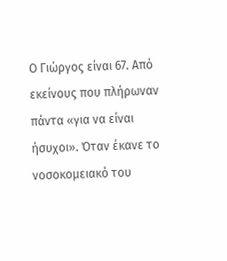Ο Γιώργος είναι 67. Από εκείνους που πλήρωναν πάντα «για να είναι ήσυχοι». Όταν έκανε το νοσοκομειακό του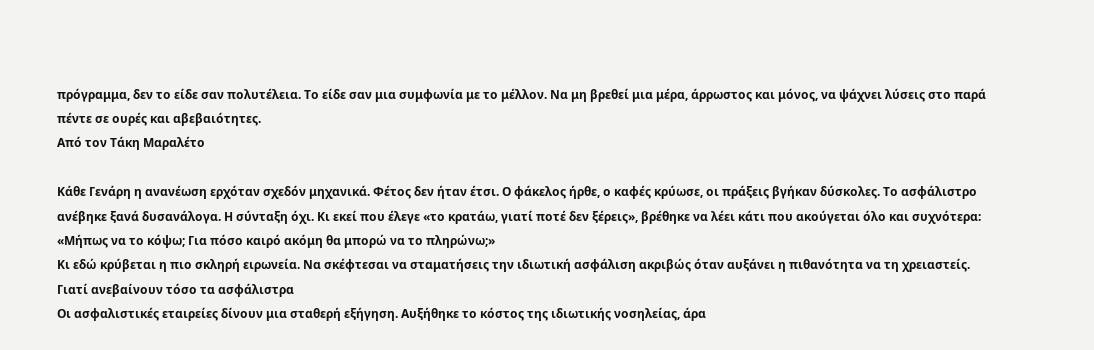πρόγραμμα, δεν το είδε σαν πολυτέλεια. Το είδε σαν μια συμφωνία με το μέλλον. Να μη βρεθεί μια μέρα, άρρωστος και μόνος, να ψάχνει λύσεις στο παρά πέντε σε ουρές και αβεβαιότητες.
Από τον Τάκη Μαραλέτο

Κάθε Γενάρη η ανανέωση ερχόταν σχεδόν μηχανικά. Φέτος δεν ήταν έτσι. Ο φάκελος ήρθε, ο καφές κρύωσε, οι πράξεις βγήκαν δύσκολες. Το ασφάλιστρο ανέβηκε ξανά δυσανάλογα. Η σύνταξη όχι. Κι εκεί που έλεγε «το κρατάω, γιατί ποτέ δεν ξέρεις», βρέθηκε να λέει κάτι που ακούγεται όλο και συχνότερα: «Μήπως να το κόψω; Για πόσο καιρό ακόμη θα μπορώ να το πληρώνω;»
Κι εδώ κρύβεται η πιο σκληρή ειρωνεία. Να σκέφτεσαι να σταματήσεις την ιδιωτική ασφάλιση ακριβώς όταν αυξάνει η πιθανότητα να τη χρειαστείς.
Γιατί ανεβαίνουν τόσο τα ασφάλιστρα
Οι ασφαλιστικές εταιρείες δίνουν μια σταθερή εξήγηση. Αυξήθηκε το κόστος της ιδιωτικής νοσηλείας, άρα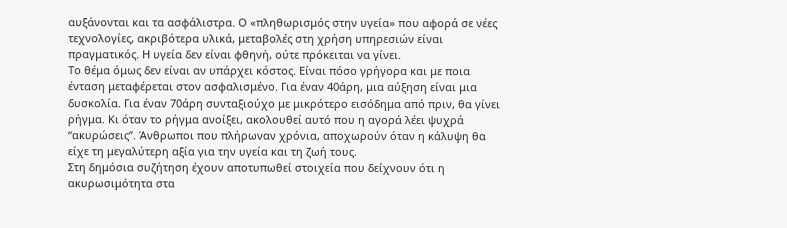αυξάνονται και τα ασφάλιστρα. Ο «πληθωρισμός στην υγεία» που αφορά σε νέες τεχνολογίες, ακριβότερα υλικά, μεταβολές στη χρήση υπηρεσιών είναι πραγματικός. Η υγεία δεν είναι φθηνή, ούτε πρόκειται να γίνει.
Το θέμα όμως δεν είναι αν υπάρχει κόστος. Είναι πόσο γρήγορα και με ποια ένταση μεταφέρεται στον ασφαλισμένο. Για έναν 40άρη, μια αύξηση είναι μια δυσκολία. Για έναν 70άρη συνταξιούχο με μικρότερο εισόδημα από πριν, θα γίνει ρήγμα. Κι όταν το ρήγμα ανοίξει, ακολουθεί αυτό που η αγορά λέει ψυχρά “ακυρώσεις”. Άνθρωποι που πλήρωναν χρόνια, αποχωρούν όταν η κάλυψη θα είχε τη μεγαλύτερη αξία για την υγεία και τη ζωή τους.
Στη δημόσια συζήτηση έχουν αποτυπωθεί στοιχεία που δείχνουν ότι η ακυρωσιμότητα στα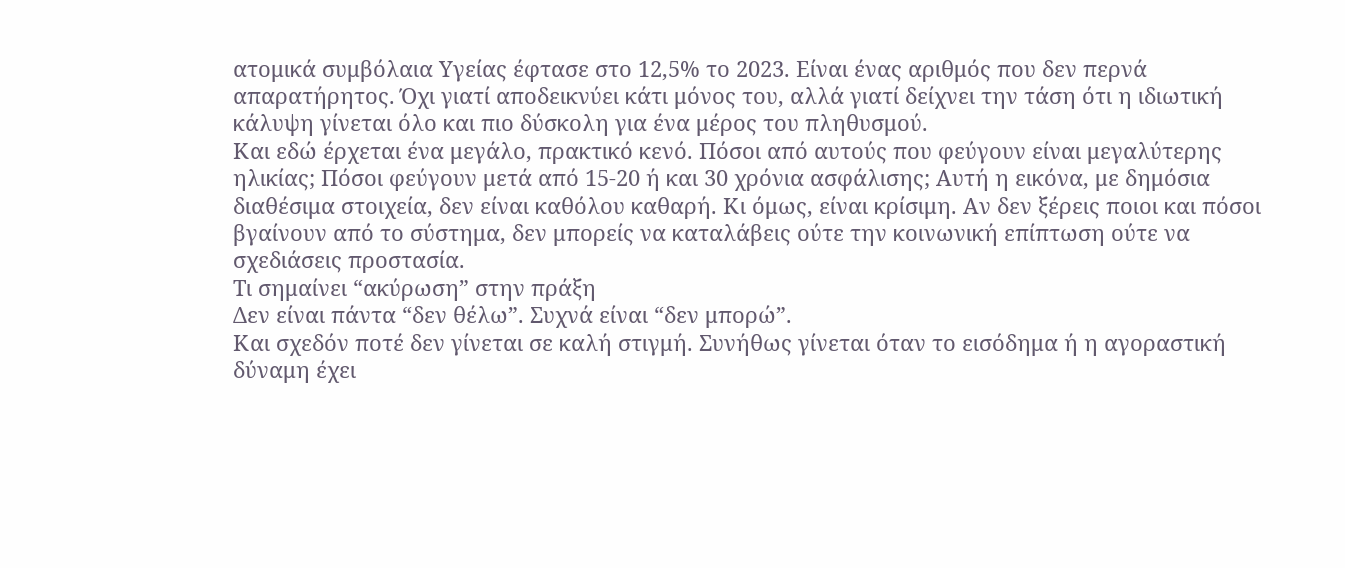ατομικά συμβόλαια Υγείας έφτασε στο 12,5% το 2023. Είναι ένας αριθμός που δεν περνά απαρατήρητος. Όχι γιατί αποδεικνύει κάτι μόνος του, αλλά γιατί δείχνει την τάση ότι η ιδιωτική κάλυψη γίνεται όλο και πιο δύσκολη για ένα μέρος του πληθυσμού.
Και εδώ έρχεται ένα μεγάλο, πρακτικό κενό. Πόσοι από αυτούς που φεύγουν είναι μεγαλύτερης ηλικίας; Πόσοι φεύγουν μετά από 15-20 ή και 30 χρόνια ασφάλισης; Αυτή η εικόνα, με δημόσια διαθέσιμα στοιχεία, δεν είναι καθόλου καθαρή. Κι όμως, είναι κρίσιμη. Αν δεν ξέρεις ποιοι και πόσοι βγαίνουν από το σύστημα, δεν μπορείς να καταλάβεις ούτε την κοινωνική επίπτωση ούτε να σχεδιάσεις προστασία.
Τι σημαίνει “ακύρωση” στην πράξη
Δεν είναι πάντα “δεν θέλω”. Συχνά είναι “δεν μπορώ”.
Και σχεδόν ποτέ δεν γίνεται σε καλή στιγμή. Συνήθως γίνεται όταν το εισόδημα ή η αγοραστική δύναμη έχει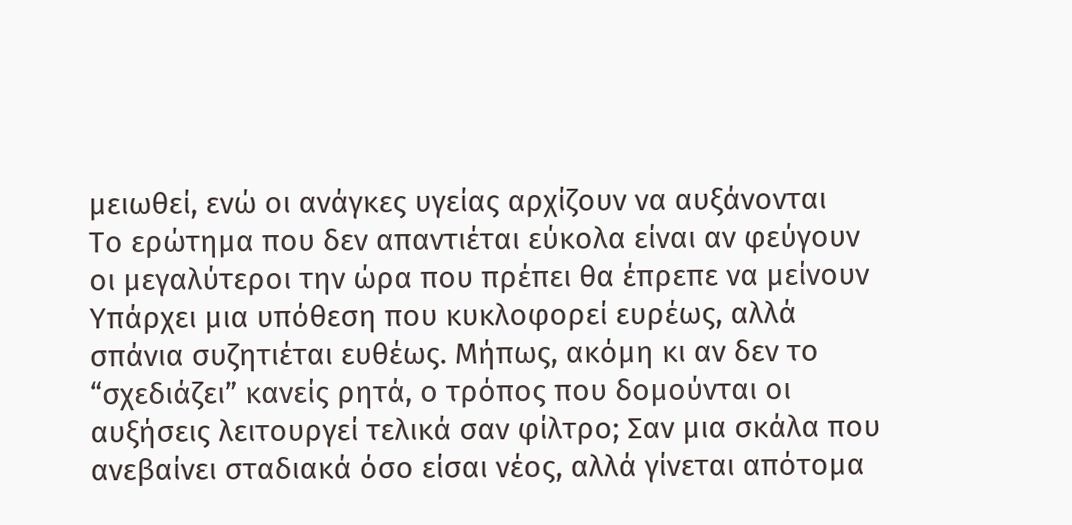μειωθεί, ενώ οι ανάγκες υγείας αρχίζουν να αυξάνονται
Το ερώτημα που δεν απαντιέται εύκολα είναι αν φεύγουν οι μεγαλύτεροι την ώρα που πρέπει θα έπρεπε να μείνουν
Υπάρχει μια υπόθεση που κυκλοφορεί ευρέως, αλλά σπάνια συζητιέται ευθέως. Μήπως, ακόμη κι αν δεν το “σχεδιάζει” κανείς ρητά, ο τρόπος που δομούνται οι αυξήσεις λειτουργεί τελικά σαν φίλτρο; Σαν μια σκάλα που ανεβαίνει σταδιακά όσο είσαι νέος, αλλά γίνεται απότομα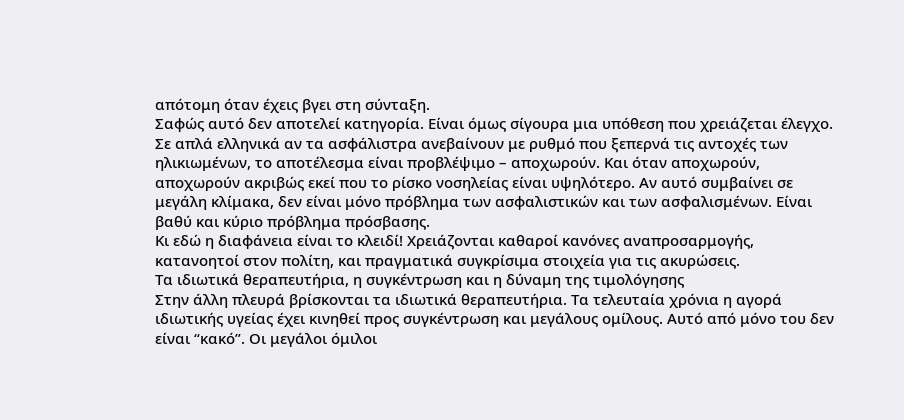απότομη όταν έχεις βγει στη σύνταξη.
Σαφώς αυτό δεν αποτελεί κατηγορία. Είναι όμως σίγουρα μια υπόθεση που χρειάζεται έλεγχο.
Σε απλά ελληνικά αν τα ασφάλιστρα ανεβαίνουν με ρυθμό που ξεπερνά τις αντοχές των ηλικιωμένων, το αποτέλεσμα είναι προβλέψιμο – αποχωρούν. Και όταν αποχωρούν, αποχωρούν ακριβώς εκεί που το ρίσκο νοσηλείας είναι υψηλότερο. Αν αυτό συμβαίνει σε μεγάλη κλίμακα, δεν είναι μόνο πρόβλημα των ασφαλιστικών και των ασφαλισμένων. Είναι βαθύ και κύριο πρόβλημα πρόσβασης.
Κι εδώ η διαφάνεια είναι το κλειδί! Χρειάζονται καθαροί κανόνες αναπροσαρμογής, κατανοητοί στον πολίτη, και πραγματικά συγκρίσιμα στοιχεία για τις ακυρώσεις.
Τα ιδιωτικά θεραπευτήρια, η συγκέντρωση και η δύναμη της τιμολόγησης
Στην άλλη πλευρά βρίσκονται τα ιδιωτικά θεραπευτήρια. Τα τελευταία χρόνια η αγορά ιδιωτικής υγείας έχει κινηθεί προς συγκέντρωση και μεγάλους ομίλους. Αυτό από μόνο του δεν είναι “κακό”. Οι μεγάλοι όμιλοι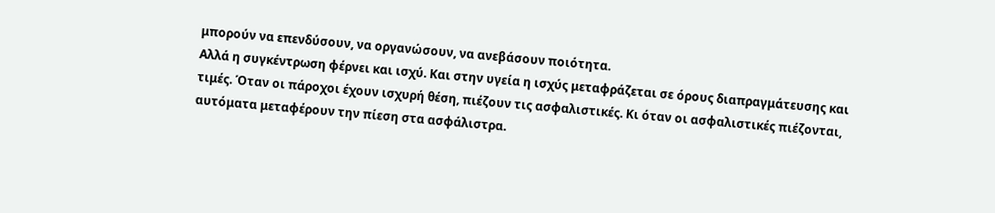μπορούν να επενδύσουν, να οργανώσουν, να ανεβάσουν ποιότητα.
Αλλά η συγκέντρωση φέρνει και ισχύ. Και στην υγεία η ισχύς μεταφράζεται σε όρους διαπραγμάτευσης και τιμές. Όταν οι πάροχοι έχουν ισχυρή θέση, πιέζουν τις ασφαλιστικές. Κι όταν οι ασφαλιστικές πιέζονται, αυτόματα μεταφέρουν την πίεση στα ασφάλιστρα.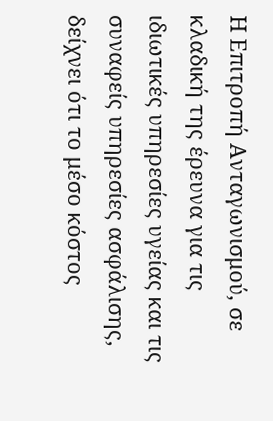Η Επιτροπή Ανταγωνισμού, σε κλαδική της έρευνα για τις ιδιωτικές υπηρεσίες υγείας και τις συναφείς υπηρεσίες ασφάλισης, δείχνει ότι το μέσο κόστος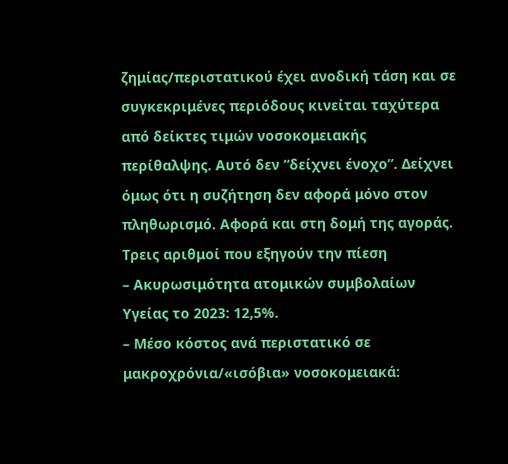ζημίας/περιστατικού έχει ανοδική τάση και σε συγκεκριμένες περιόδους κινείται ταχύτερα από δείκτες τιμών νοσοκομειακής περίθαλψης. Αυτό δεν “δείχνει ένοχο”. Δείχνει όμως ότι η συζήτηση δεν αφορά μόνο στον πληθωρισμό. Αφορά και στη δομή της αγοράς.
Τρεις αριθμοί που εξηγούν την πίεση
– Ακυρωσιμότητα ατομικών συμβολαίων Υγείας το 2023: 12,5%.
– Μέσο κόστος ανά περιστατικό σε μακροχρόνια/«ισόβια» νοσοκομειακά: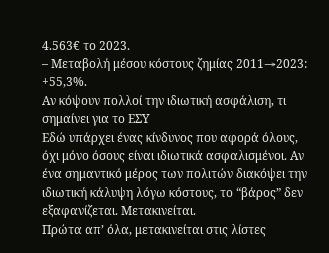4.563€ το 2023.
– Μεταβολή μέσου κόστους ζημίας 2011→2023: +55,3%.
Αν κόψουν πολλοί την ιδιωτική ασφάλιση, τι σημαίνει για το ΕΣΥ
Εδώ υπάρχει ένας κίνδυνος που αφορά όλους, όχι μόνο όσους είναι ιδιωτικά ασφαλισμένοι. Αν ένα σημαντικό μέρος των πολιτών διακόψει την ιδιωτική κάλυψη λόγω κόστους, το “βάρος” δεν εξαφανίζεται. Μετακινείται.
Πρώτα απ’ όλα, μετακινείται στις λίστες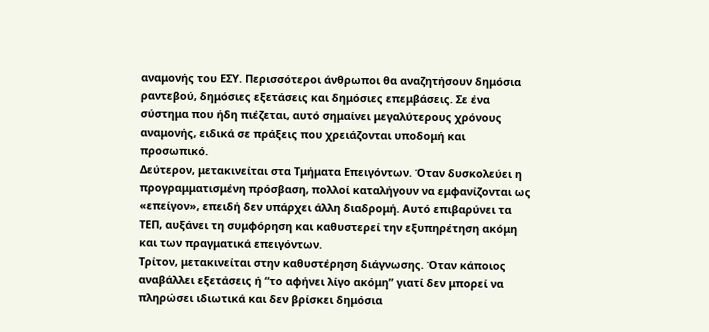αναμονής του ΕΣΥ. Περισσότεροι άνθρωποι θα αναζητήσουν δημόσια ραντεβού, δημόσιες εξετάσεις και δημόσιες επεμβάσεις. Σε ένα σύστημα που ήδη πιέζεται, αυτό σημαίνει μεγαλύτερους χρόνους αναμονής, ειδικά σε πράξεις που χρειάζονται υποδομή και προσωπικό.
Δεύτερον, μετακινείται στα Τμήματα Επειγόντων. Όταν δυσκολεύει η προγραμματισμένη πρόσβαση, πολλοί καταλήγουν να εμφανίζονται ως «επείγον», επειδή δεν υπάρχει άλλη διαδρομή. Αυτό επιβαρύνει τα ΤΕΠ, αυξάνει τη συμφόρηση και καθυστερεί την εξυπηρέτηση ακόμη και των πραγματικά επειγόντων.
Τρίτον, μετακινείται στην καθυστέρηση διάγνωσης. Όταν κάποιος αναβάλλει εξετάσεις ή “το αφήνει λίγο ακόμη” γιατί δεν μπορεί να πληρώσει ιδιωτικά και δεν βρίσκει δημόσια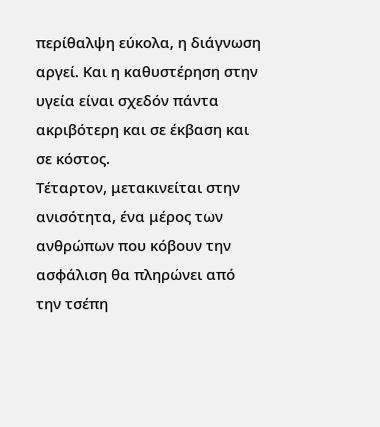περίθαλψη εύκολα, η διάγνωση αργεί. Και η καθυστέρηση στην υγεία είναι σχεδόν πάντα ακριβότερη και σε έκβαση και σε κόστος.
Τέταρτον, μετακινείται στην ανισότητα, ένα μέρος των ανθρώπων που κόβουν την ασφάλιση θα πληρώνει από την τσέπη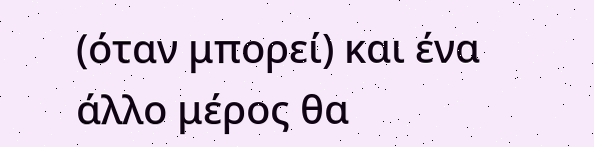(όταν μπορεί) και ένα άλλο μέρος θα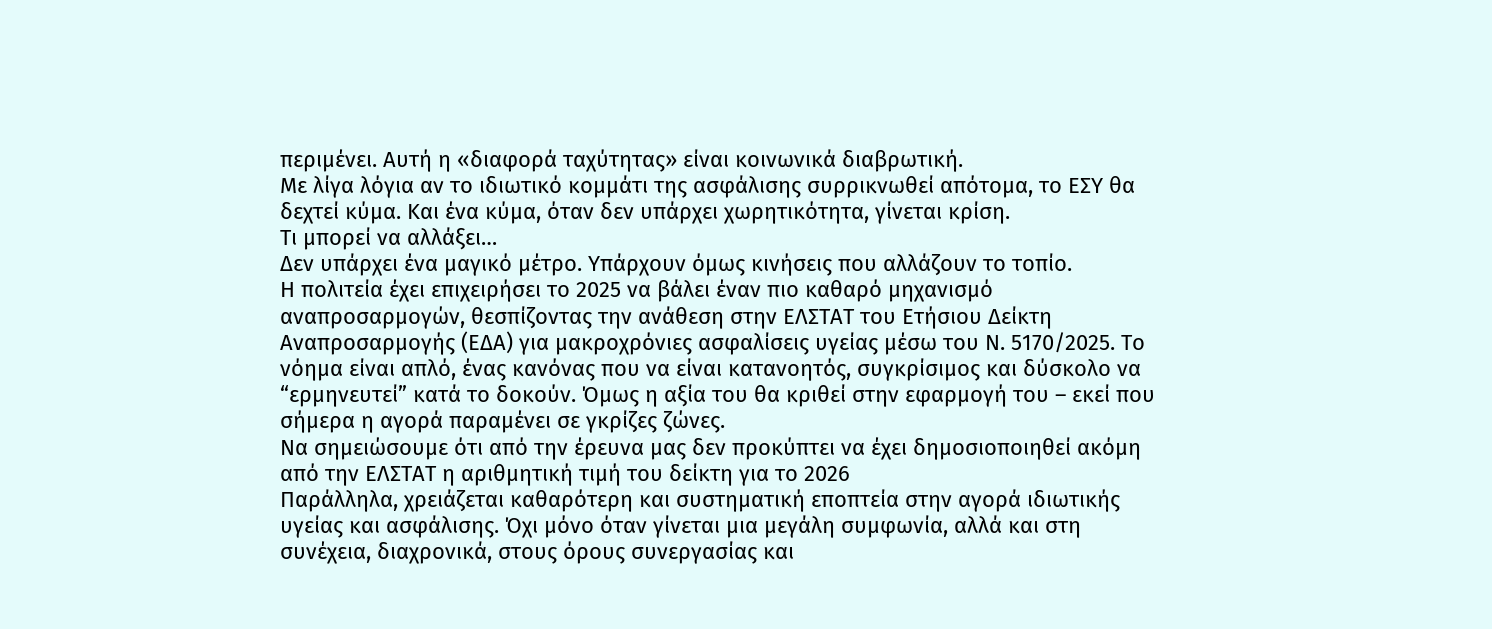περιμένει. Αυτή η «διαφορά ταχύτητας» είναι κοινωνικά διαβρωτική.
Με λίγα λόγια αν το ιδιωτικό κομμάτι της ασφάλισης συρρικνωθεί απότομα, το ΕΣΥ θα δεχτεί κύμα. Και ένα κύμα, όταν δεν υπάρχει χωρητικότητα, γίνεται κρίση.
Τι μπορεί να αλλάξει…
Δεν υπάρχει ένα μαγικό μέτρο. Υπάρχουν όμως κινήσεις που αλλάζουν το τοπίο.
Η πολιτεία έχει επιχειρήσει το 2025 να βάλει έναν πιο καθαρό μηχανισμό αναπροσαρμογών, θεσπίζοντας την ανάθεση στην ΕΛΣΤΑΤ του Ετήσιου Δείκτη Αναπροσαρμογής (ΕΔΑ) για μακροχρόνιες ασφαλίσεις υγείας μέσω του Ν. 5170/2025. Το νόημα είναι απλό, ένας κανόνας που να είναι κατανοητός, συγκρίσιμος και δύσκολο να “ερμηνευτεί” κατά το δοκούν. Όμως η αξία του θα κριθεί στην εφαρμογή του – εκεί που σήμερα η αγορά παραμένει σε γκρίζες ζώνες.
Να σημειώσουμε ότι από την έρευνα μας δεν προκύπτει να έχει δημοσιοποιηθεί ακόμη από την ΕΛΣΤΑΤ η αριθμητική τιμή του δείκτη για το 2026
Παράλληλα, χρειάζεται καθαρότερη και συστηματική εποπτεία στην αγορά ιδιωτικής υγείας και ασφάλισης. Όχι μόνο όταν γίνεται μια μεγάλη συμφωνία, αλλά και στη συνέχεια, διαχρονικά, στους όρους συνεργασίας και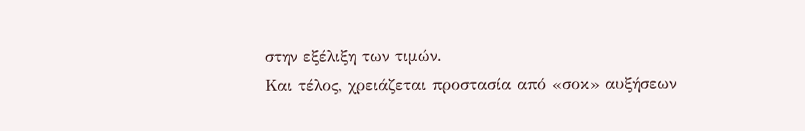στην εξέλιξη των τιμών.
Και τέλος, χρειάζεται προστασία από «σοκ» αυξήσεων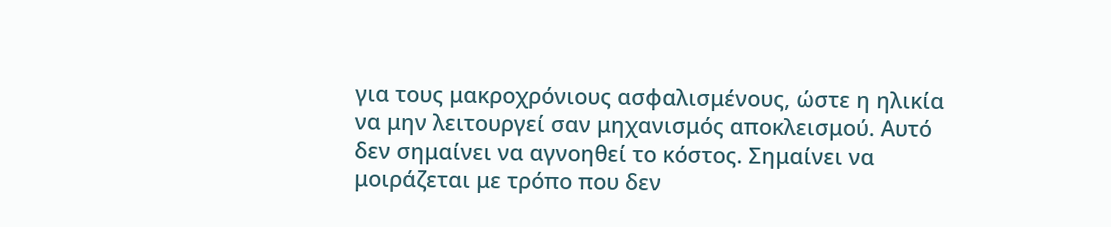για τους μακροχρόνιους ασφαλισμένους, ώστε η ηλικία να μην λειτουργεί σαν μηχανισμός αποκλεισμού. Αυτό δεν σημαίνει να αγνοηθεί το κόστος. Σημαίνει να μοιράζεται με τρόπο που δεν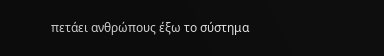πετάει ανθρώπους έξω το σύστημα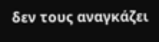δεν τους αναγκάζει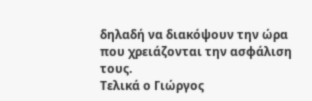δηλαδή να διακόψουν την ώρα που χρειάζονται την ασφάλιση τους.
Τελικά ο Γιώργος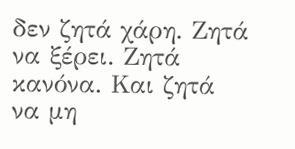δεν ζητά χάρη. Ζητά να ξέρει. Ζητά κανόνα. Και ζητά να μη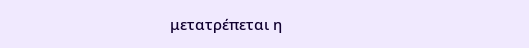μετατρέπεται η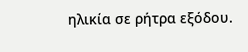ηλικία σε ρήτρα εξόδου.